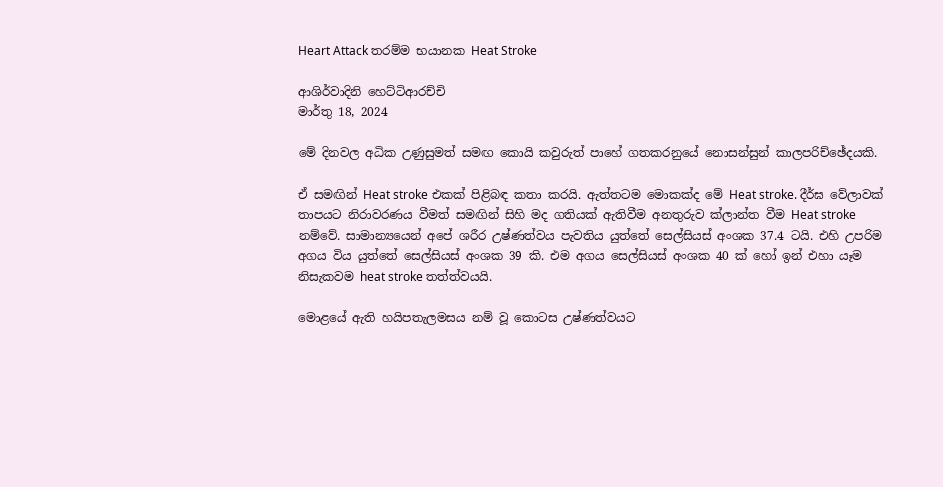Heart Attack තරම්ම භයානක Heat Stroke

ආශිර්වාදිනි හෙට්ටිආරච්චි
මාර්තු 18, 2024

මේ දිනවල අධික උණුසුමත් සමඟ කොයි කවුරුත් පාහේ ගතකරනුයේ නොසන්සුන් කාලපරිච්ඡේදයකි.

ඒ සමඟින් Heat stroke එකක් පිළිබඳ කතා කරයි. ඇත්තටම මොකක්ද මේ Heat stroke. දීර්ඝ වේලාවක් තාපයට නිරාවරණය වීමත් සමඟින් සිහි මද ගතියක් ඇතිවීම අනතුරුව ක්ලාන්ත වීම Heat stroke නම්වේ. සාමාන්‍යයෙන් අපේ ශරීර උෂ්ණත්වය පැවතිය යුත්තේ සෙල්සියස් අංශක 37.4 ටයි. එහි උපරිම අගය විය යුත්තේ සෙල්සියස් අංශක 39 කි. එම අගය සෙල්සියස් අංශක 40 ක් හෝ ඉන් එහා යෑම නිසැකවම heat stroke තත්ත්වයයි.

මොළයේ ඇති හයිපතැලමසය නම් වූ කොටස උෂ්ණත්වයට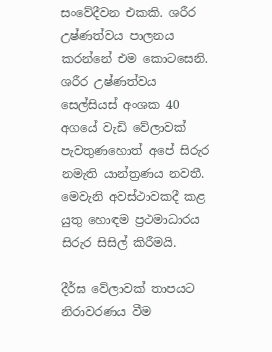සංවේදීවන එකකි. ශරීර උෂ්ණත්වය පාලනය කරන්නේ එම කොටසෙනි. ශරීර උෂ්ණත්වය සෙල්සියස් අංශක 40 අගයේ වැඩි වේලාවක් පැවතුණහොත් අපේ සිරුර නමැති යාන්ත්‍රණය නවතී. මෙවැනි අවස්ථාවකදී කළ යුතු හොඳම ප්‍රථමාධාරය සිරුර සිසිල් කිරීමයි.

දීර්ඝ වේලාවක් තාපයට නිරාවරණය වීම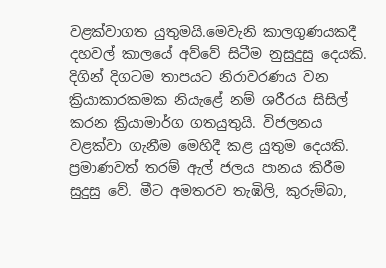වළක්වාගත යුතුමයි.මෙවැනි කාලගුණයකදී දහවල් කාලයේ අව්වේ සිටීම නුසුදුසු දෙයකි. දිගින් දිගටම තාපයට නිරාවරණය වන ක්‍රියාකාරකමක නියැළේ නම් ශරීරය සිසිල් කරන ක්‍රියාමාර්ග ගතයුතුයි. විජලනය වළක්වා ගැනීම මෙහිදී කළ යුතුම දෙයකි. ප්‍රමාණවත් තරම් ඇල් ජලය පානය කිරීම සුදුසු වේ. මීට අමතරව තැඹිලි, කුරුම්බා,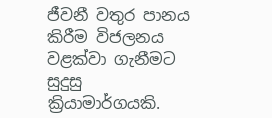ජීවනී වතුර පානය කිරීම විජලනය වළක්වා ගැනීමට සුදුසු ක්‍රියාමාර්ගයකි.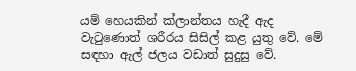යම් හෙයකින් ක්ලාන්තය හැදී ඇද වැටුණොත් ශරීරය සිසිල් කළ යුතු වේ. මේ සඳහා ඇල් ජලය වඩාත් සුදුසු වේ.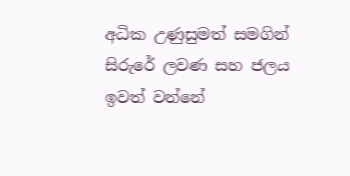අධික උණුසුමත් සමගින් සිරුරේ ලවණ සහ ජලය ඉවත් වන්නේ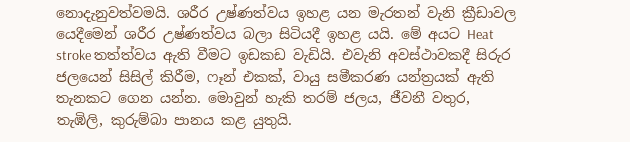නොදැනුවත්වමයි. ශරීර උෂ්ණත්වය ඉහළ යන මැරතන් වැනි ක්‍රීඩාවල යෙදීමෙන් ශරීර උෂ්ණත්වය බලා සිටියදී ඉහළ යයි. මේ අයට Heat stroke තත්ත්වය ඇති වීමට ඉඩකඩ වැඩියි. එවැනි අවස්ථාවකදී සිරුර ජලයෙන් සිසිල් කිරීම, ෆෑන් එකක්, වායු සමීකරණ යන්ත්‍රයක් ඇති තැනකට ගෙන යන්න. මොවුන් හැකි තරම් ජලය, ජීවනී වතුර, තැඹිලි, කුරුම්බා පානය කළ යුතුයි.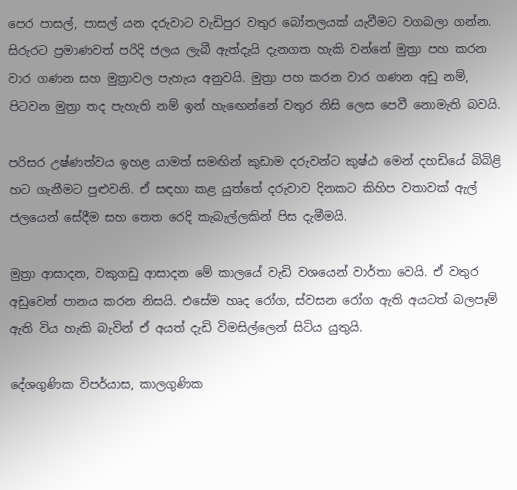පෙර පාසල්, පාසල් යන දරුවාට වැඩිපුර වතුර බෝතලයක් යැවීමට වගබලා ගන්න. සිරුරට ප්‍රමාණවත් පරිදි ජලය ලැබී ඇත්දැයි දැනගත හැකි වන්නේ මුත්‍රා පහ කරන වාර ගණන සහ මුත්‍රාවල පැහැය අනුවයි. මුත්‍රා පහ කරන වාර ගණන අඩු නම්, පිටවන මුත්‍රා තද පැහැති නම් ඉන් හැඟෙන්නේ වතුර නිසි ලෙස පෙවී නොමැති බවයි.

පරිසර උෂ්ණත්වය ඉහළ යාමත් සමඟින් කුඩාම දරුවන්ට කුෂ්ඨ මෙන් දහඩියේ බිබිළි හට ගැනීමට පුළුවනි. ඒ සඳහා කළ යුත්තේ දරුවාව දිනකට කිහිප වතාවක් ඇල් ජලයෙන් සේදීම සහ තෙත රෙදි කැබැල්ලකින් පිස දැමීමයි.

මුත්‍රා ආසාදන, වකුගඩු ආසාදන මේ කාලයේ වැඩි වශයෙන් වාර්තා වෙයි. ඒ වතුර අඩුවෙන් පානය කරන නිසයි. එසේම හෘද රෝග, ස්වසන රෝග ඇති අයටත් බලපෑම් ඇති විය හැකි බැවින් ඒ අයත් දැඩි විමසිල්ලෙන් සිටිය යුතුයි.

දේශගුණික විපර්යාස, කාලගුණික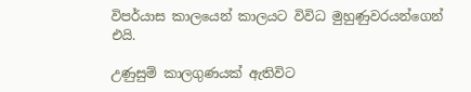විපර්යාස කාලයෙන් කාලයට විවිධ මුහුණුවරයන්ගෙන් එයි.

උණුසුම් කාලගුණයක් ඇතිවිට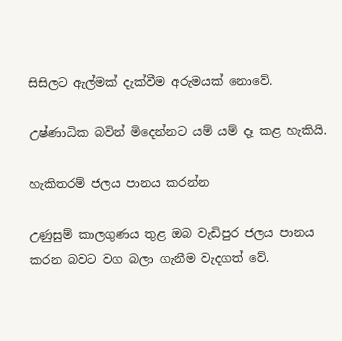සිසිලට ඇල්මක් දැක්වීම අරුමයක් නොවේ.

උෂ්ණාධික බවින් මිදෙන්නට යම් යම් දෑ කළ හැකියි.

හැකිතරම් ජලය පානය කරන්න

උණුසුම් කාලගුණය තුළ ඔබ වැඩිපුර ජලය පානය කරන බවට වග බලා ගැනීම වැදගත් වේ.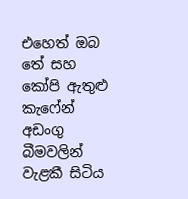එහෙත් ඔබ තේ සහ කෝපි ඇතුළු කැෆේන් අඩංගු බීමවලින් වැළකී සිටිය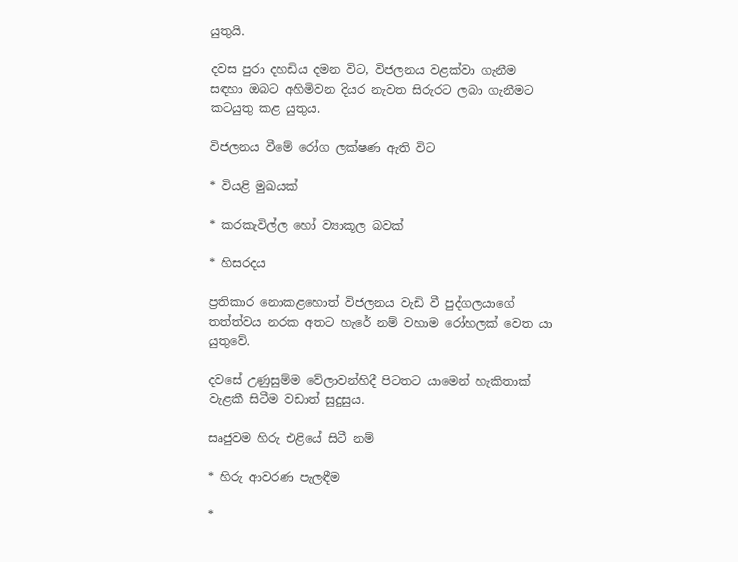යුතුයි.

දවස පුරා දහඩිය දමන විට, විජලනය වළක්වා ගැනීම සඳහා ඔබට අහිමිවන දියර නැවත සිරුරට ලබා ගැනීමට කටයුතු කළ යුතුය.

විජලනය වීමේ රෝග ලක්ෂණ ඇති විට

* වියළි මුඛයක්

* කරකැවිල්ල හෝ ව්‍යාකූල බවක්

* හිසරදය

ප්‍රතිකාර නොකළහොත් විජලනය වැඩි වී පුද්ගලයාගේ තත්ත්වය නරක අතට හැරේ නම් වහාම රෝහලක් වෙත යා යුතුවේ.

දවසේ උණුසුම්ම වේලාවන්හිදී පිටතට යාමෙන් හැකිතාක් වැළකී සිටීම වඩාත් සුදුසුය.

සෘජුවම හිරු එළියේ සිටී නම්

* හිරු ආවරණ පැලඳීම

*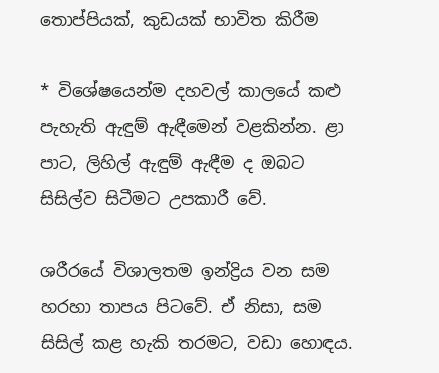තොප්පියක්, කුඩයක් භාවිත කිරීම

* විශේෂයෙන්ම දහවල් කාලයේ කළු පැහැති ඇඳුම් ඇඳීමෙන් වළකින්න. ළා පාට, ලිහිල් ඇඳුම් ඇඳීම ද ඔබට සිසිල්ව සිටීමට උපකාරී වේ.

ශරීරයේ විශාලතම ඉන්ද්‍රිය වන සම හරහා තාපය පිටවේ. ඒ නිසා, සම සිසිල් කළ හැකි තරමට, වඩා හොඳය.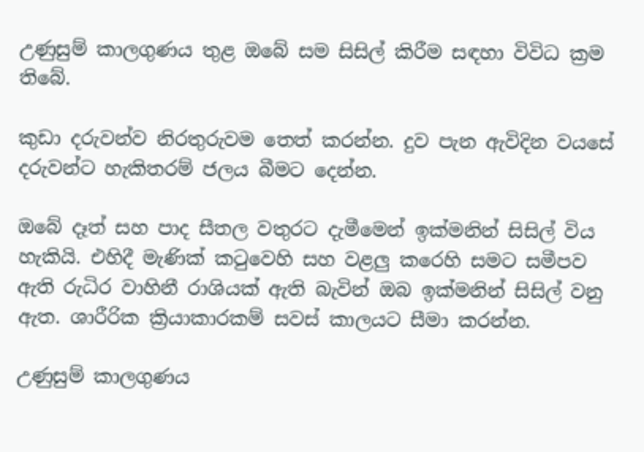උණුසුම් කාලගුණය තුළ ඔබේ සම සිසිල් කිරීම සඳහා විවිධ ක්‍රම තිබේ.

කුඩා දරුවන්ව නිරතුරුවම තෙත් කරන්න. දුව පැන ඇවිදින වයසේ දරුවන්ට හැකිතරම් ජලය බීමට දෙන්න.

ඔබේ දෑත් සහ පාද සීතල වතුරට දැමීමෙන් ඉක්මනින් සිසිල් විය හැකියි. එහිදී මැණික් කටුවෙහි සහ වළලු කරෙහි සමට සමීපව ඇති රුධිර වාහිනී රාශියක් ඇති බැවින් ඔබ ඉක්මනින් සිසිල් වනු ඇත. ශාරීරික ක්‍රියාකාරකම් සවස් කාලයට සීමා කරන්න.

උණුසුම් කාලගුණය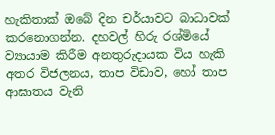හැකිතාක් ඔබේ දින චර්යාවට බාධාවක් කරනොගන්න. දහවල් හිරු රශ්මියේ ව්‍යායාම කිරීම අනතුරුදායක විය හැකි අතර විජලනය, තාප විඩාව, හෝ තාප ආඝාතය වැනි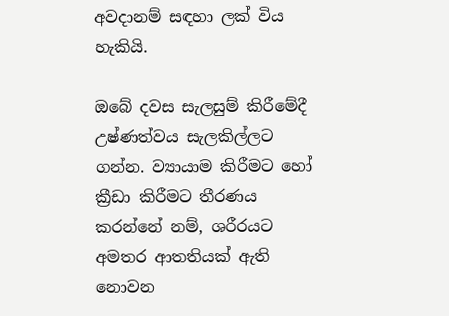අවදානම් සඳහා ලක් විය හැකියි.

ඔබේ දවස සැලසුම් කිරීමේදී උෂ්ණත්වය සැලකිල්ලට ගන්න. ව්‍යායාම කිරීමට හෝ ක්‍රීඩා කිරීමට තීරණය කරන්නේ නම්, ශරීරයට අමතර ආතතියක් ඇති නොවන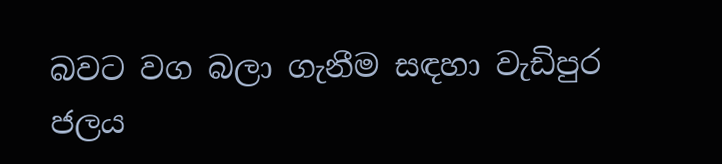බවට වග බලා ගැනීම සඳහා වැඩිපුර ජලය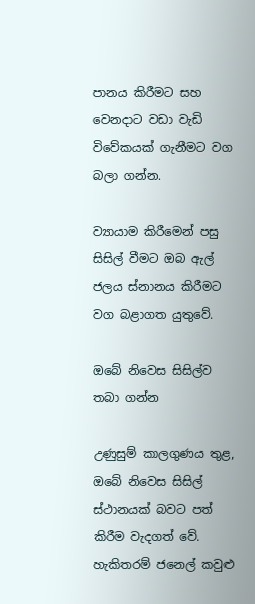පානය කිරීමට සහ වෙනදාට වඩා වැඩි විවේකයක් ගැනීමට වග බලා ගන්න.

ව්‍යායාම කිරීමෙන් පසු සිසිල් වීමට ඔබ ඇල් ජලය ස්නානය කිරීමට වග බළාගත යුතුවේ.

ඔබේ නිවෙස සිසිල්ව තබා ගන්න

උණුසුම් කාලගුණය තුළ, ඔබේ නිවෙස සිසිල් ස්ථානයක් බවට පත් කිරීම වැදගත් වේ. හැකිතරම් ජනෙල් කවුළු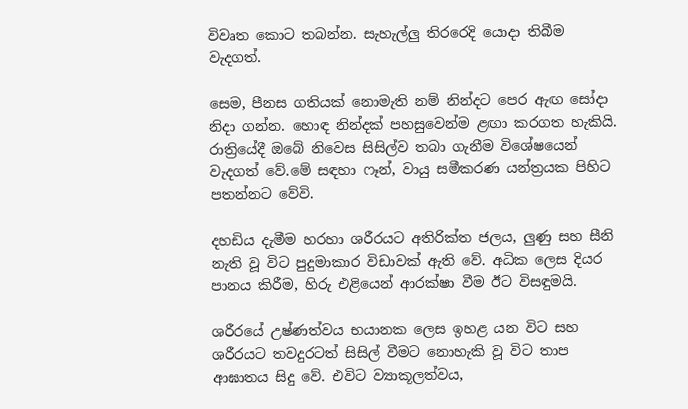විවෘත කොට තබන්න. සැහැල්ලු තිරරෙදි යොදා තිබීම වැදගත්.

සෙම, පීනස ගතියක් නොමැති නම් නින්දට පෙර ඇඟ සෝදා නිදා ගන්න. හොඳ නින්දක් පහසුවෙන්ම ළඟා කරගත හැකියි. රාත්‍රියේදී ඔබේ නිවෙස සිසිල්ව තබා ගැනීම විශේෂයෙන් වැදගත් වේ.මේ සඳහා ෆෑන්, වායු සමීකරණ යන්ත්‍රයක පිහිට පතන්නට වේවි.

දහඩිය දැමීම හරහා ශරීරයට අතිරික්ත ජලය, ලුණු සහ සීනි නැති වූ විට පුදුමාකාර විඩාවක් ඇති වේ. අධික ලෙස දියර පානය කිරීම, හිරු එළියෙන් ආරක්ෂා වීම ඊට විසඳුමයි.

ශරීරයේ උෂ්ණත්වය භයානක ලෙස ඉහළ යන විට සහ ශරීරයට තවදුරටත් සිසිල් වීමට නොහැකි වූ විට තාප ආඝාතය සිදු වේ. එවිට ව්‍යාකූලත්වය,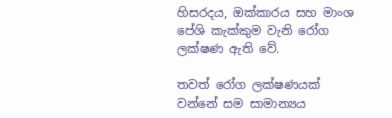හිසරදය, ඔක්කාරය සහ මාංශ පේශි කැක්කුම වැනි රෝග ලක්ෂණ ඇති වේ.

තවත් රෝග ලක්ෂණයක් වන්නේ සම සාමාන්‍යය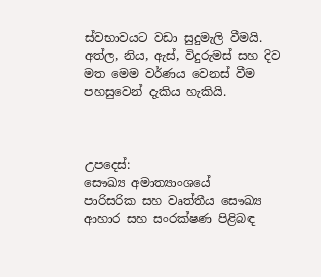ස්වභාවයට වඩා සුදුමැලි වීමයි. අත්ල, නිය, ඇස්, විදුරුමස් සහ දිව මත මෙම වර්ණය වෙනස් වීම පහසුවෙන් දැකිය හැකියි.



උපදෙස්:
සෞඛ්‍ය අමාත්‍යාංශයේ
පාරිසරික සහ වෘත්තීය සෞඛ්‍ය
ආහාර සහ සංරක්ෂණ පිළිබඳ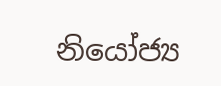නියෝජ්‍ය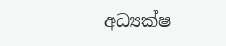අධ්‍යක්ෂ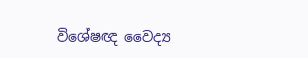විශේෂඥ වෛද්‍ය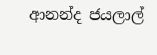ආනන්ද ජයලාල්